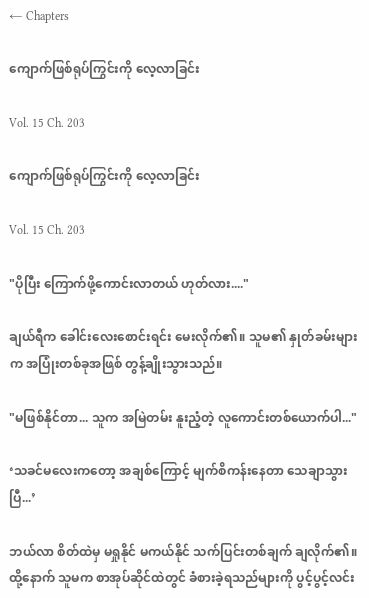← Chapters

ကျောက်ဖြစ်ရုပ်ကြွင်းကို လေ့လာခြင်း

Vol. 15 Ch. 203

ကျောက်ဖြစ်ရုပ်ကြွင်းကို လေ့လာခြင်း

Vol. 15 Ch. 203

"ပိုပြီး ကြောက်ဖို့ကောင်းလာတယ် ဟုတ်လား...."

ချယ်ရီက ခေါင်းလေးစောင်းရင်း မေးလိုက်၏။ သူမ၏ နှုတ်ခမ်းများက အပြုံးတစ်ခုအဖြစ် တွန့်ချိုးသွားသည်။

"မဖြစ်နိုင်တာ... သူက အမြဲတမ်း နူးညံ့တဲ့ လူကောင်းတစ်ယောက်ပါ..."

‘သခင်မလေးကတော့ အချစ်ကြောင့် မျက်စိကန်းနေတာ သေချာသွားပြီ...’

ဘယ်လာ စိတ်ထဲမှ မရှုနိုင် မကယ်နိုင် သက်ပြင်းတစ်ချက် ချလိုက်၏။ ထို့နောက် သူမက စာအုပ်ဆိုင်ထဲတွင် ခံစားခဲ့ရသည်များကို ပွင့်ပွင့်လင်း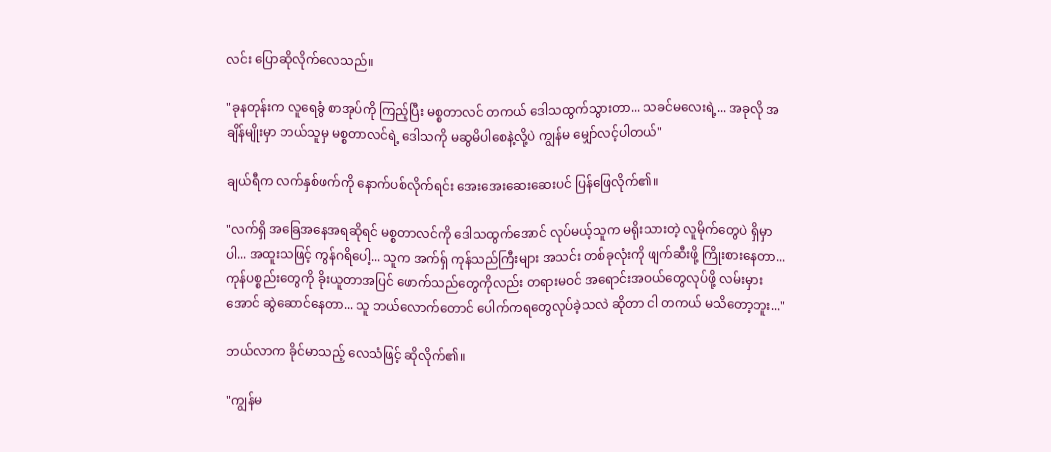လင်း ပြောဆိုလိုက်လေသည်။

"ခုနတုန်းက လူရေခွံ စာအုပ်ကို ကြည့်ပြီး မစ္စတာလင် တကယ် ဒေါသထွက်သွားတာ... သခင်မလေးရဲ့... အခုလို အချိန်မျိုးမှာ ဘယ်သူမှ မစ္စတာလင်ရဲ့ ဒေါသကို မဆွမိပါစေနဲ့လို့ပဲ ကျွန်မ မျှော်လင့်ပါတယ်"

ချယ်ရီက လက်နှစ်ဖက်ကို နောက်ပစ်လိုက်ရင်း အေးအေးဆေးဆေးပင် ပြန်ဖြေလိုက်၏။

"လက်ရှိ အခြေအနေအရဆိုရင် မစ္စတာလင်ကို ဒေါသထွက်အောင် လုပ်မယ့်သူက မရိုးသားတဲ့ လူမိုက်တွေပဲ ရှိမှာပါ... အထူးသဖြင့် ကွန်ဂရိပေါ့... သူက အက်ရှ် ကုန်သည်ကြီးများ အသင်း တစ်ခုလုံးကို ဖျက်ဆီးဖို့ ကြိုးစားနေတာ... ကုန်ပစ္စည်းတွေကို ခိုးယူတာအပြင် ဖောက်သည်တွေကိုလည်း တရားမဝင် အရောင်းအဝယ်တွေလုပ်ဖို့ လမ်းမှားအောင် ဆွဲဆောင်နေတာ... သူ ဘယ်လောက်တောင် ပေါက်ကရတွေလုပ်ခဲ့သလဲ ဆိုတာ ငါ တကယ် မသိတော့ဘူး..."

ဘယ်လာက ခိုင်မာသည့် လေသံဖြင့် ဆိုလိုက်၏။

"ကျွန်မ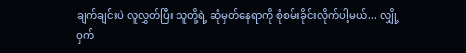ချက်ချင်းပဲ လူလွှတ်ပြီး သူတို့ရဲ့ ဆုံမှတ်နေရာကို စုံစမ်းခိုင်းလိုက်ပါ့မယ်... လျှို့ဝှက်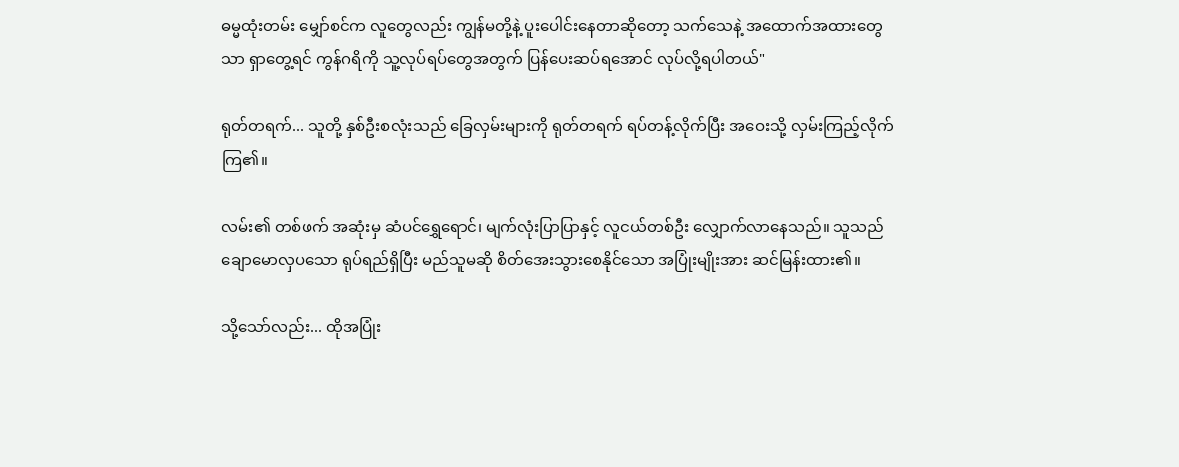ဓမ္မထုံးတမ်း မျှော်စင်က လူတွေလည်း ကျွန်မတို့နဲ့ ပူးပေါင်းနေတာဆိုတော့ သက်သေနဲ့ အထောက်အထားတွေသာ ရှာတွေ့ရင် ကွန်ဂရိကို သူ့လုပ်ရပ်တွေအတွက် ပြန်ပေးဆပ်ရအောင် လုပ်လို့ရပါတယ်"

ရုတ်တရက်... သူတို့ နှစ်ဦးစလုံးသည် ခြေလှမ်းများကို ရုတ်တရက် ရပ်တန့်လိုက်ပြီး အဝေးသို့ လှမ်းကြည့်လိုက်ကြ၏။

လမ်း၏ တစ်ဖက် အဆုံးမှ ဆံပင်ရွှေရောင်၊ မျက်လုံးပြာပြာနှင့် လူငယ်တစ်ဦး လျှောက်လာနေသည်။ သူသည် ချောမောလှပသော ရုပ်ရည်ရှိပြီး မည်သူမဆို စိတ်အေးသွားစေနိုင်သော အပြုံးမျိုးအား ဆင်မြန်းထား၏။

သို့သော်လည်း... ထိုအပြုံး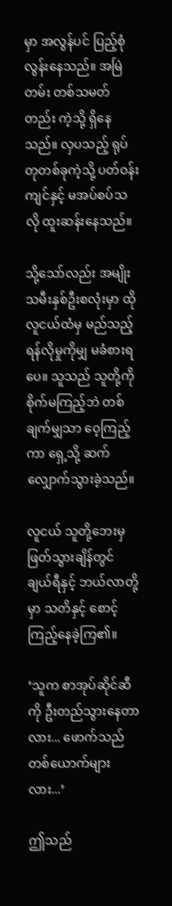မှာ အလွန်ပင် ပြည့်စုံလွန်းနေသည်။ အမြဲတမ်း တစ်သမတ်တည်း ကဲ့သို့ ရှိနေသည်။ လှပသည့် ရုပ်တုတစ်ခုကဲ့သို့ ပတ်ဝန်းကျင်နှင့် မအပ်စပ်သလို ထူးဆန်းနေသည်။

သို့သော်လည်း အမျိုးသမီးနှစ်ဦးစလုံးမှာ ထိုလူငယ်ထံမှ မည်သည့် ရန်လိုမှုကိုမျှ မခံစားရပေ။ သူသည် သူတို့ကို စိုက်မကြည့်ဘဲ တစ်ချက်မျှသာ ဝေ့ကြည့်ကာ ရှေ့သို့ ဆက်လျှောက်သွားခဲ့သည်။

လူငယ် သူတို့ဘေးမှ ဖြတ်သွားချိန်တွင် ချယ်ရီနှင့် ဘယ်လာတို့မှာ သတိနှင့် စောင့်ကြည့်နေခဲ့ကြ၏။

‘သူက စာအုပ်ဆိုင်ဆီကို ဦးတည်သွားနေတာလား... ဖောက်သည် တစ်ယောက်များလား...’

ဤသည်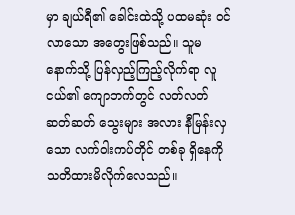မှာ ချယ်ရီ၏ ခေါင်းထဲသို့ ပထမဆုံး ဝင်လာသော အတွေးဖြစ်သည်။ သူမ နောက်သို့ ပြန်လှည့်ကြည့်လိုက်ရာ လူငယ်၏ ကျောဘက်တွင် လတ်လတ်ဆတ်ဆတ် သွေးများ အလား နီမြန်းလှသော လက်ဝါးကပ်တိုင် တစ်ခု ရှိနေကို သတိထားမိလိုက်လေသည်။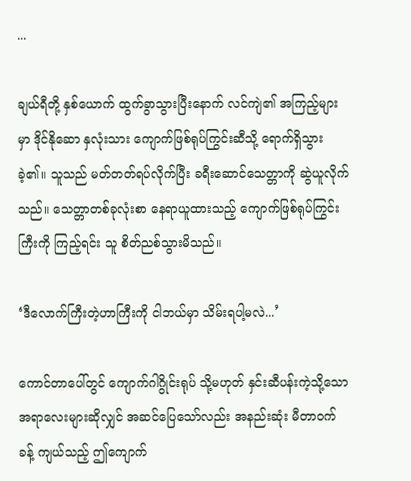...

ချယ်ရီတို့ နှစ်ယောက် ထွက်ခွာသွားပြီးနောက် လင်ကျဲ၏ အကြည့်များမှာ ဒိုင်နိုဆော နှလုံးသား ကျောက်ဖြစ်ရုပ်ကြွင်းဆီသို့ ရောက်ရှိသွားခဲ့၏။ သူသည် မတ်တတ်ရပ်လိုက်ပြီး ခရီးဆောင်သေတ္တာကို ဆွဲယူလိုက်သည်။ သေတ္တာတစ်ခုလုံးစာ နေရာယူထားသည့် ကျောက်ဖြစ်ရုပ်ကြွင်းကြီးကို ကြည့်ရင်း သူ စိတ်ညစ်သွားမိသည်။

‘ဒီလောက်ကြီးတဲ့ဟာကြီးကို ငါဘယ်မှာ သိမ်းရပါ့မလဲ...’

ကောင်တာပေါ်တွင် ကျောက်ဂါဂွိုင်းရုပ် သို့မဟုတ် နှင်းဆီပန်းကဲ့သို့သော အရာလေးများဆိုလျှင် အဆင်ပြေသော်လည်း အနည်းဆုံး မီတာဝက်ခန့် ကျယ်သည့် ဤကျောက်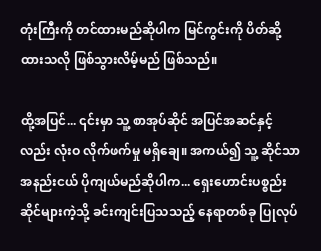တုံးကြီးကို တင်ထားမည်ဆိုပါက မြင်ကွင်းကို ပိတ်ဆို့ထားသလို ဖြစ်သွားလိမ့်မည် ဖြစ်သည်။

ထို့အပြင်... ၎င်းမှာ သူ့ စာအုပ်ဆိုင် အပြင်အဆင်နှင့်လည်း လုံးဝ လိုက်ဖက်မှု မရှိချေ။ အကယ်၍ သူ့ ဆိုင်သာ အနည်းငယ် ပိုကျယ်မည်ဆိုပါက... ရှေးဟောင်းပစ္စည်းဆိုင်များကဲ့သို့ ခင်းကျင်းပြသသည့် နေရာတစ်ခု ပြုလုပ်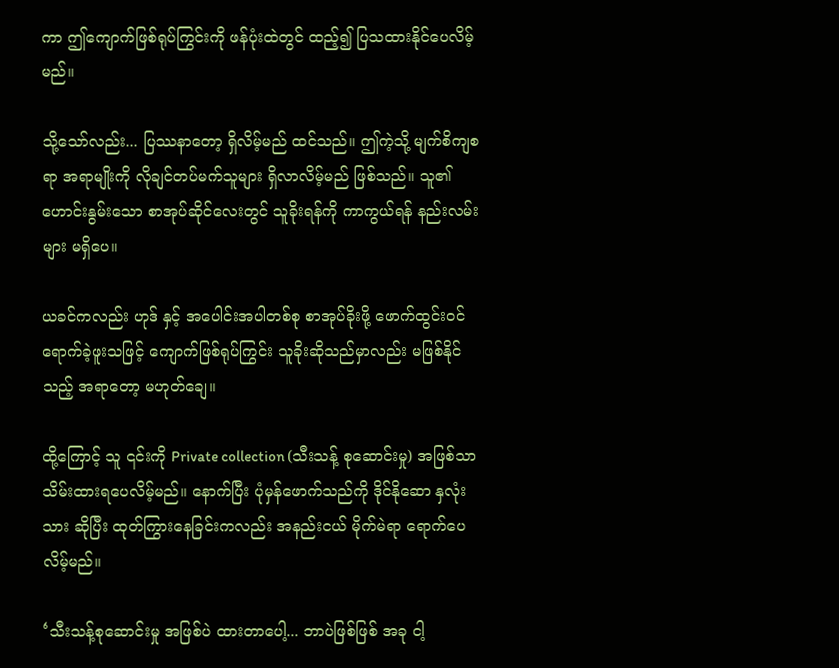ကာ ဤကျောက်ဖြစ်ရုပ်ကြွင်းကို ဖန်ပုံးထဲတွင် ထည့်၍ ပြသထားနိုင်ပေလိမ့်မည်။

သို့သော်လည်း... ပြဿနာတော့ ရှိလိမ့်မည် ထင်သည်။ ဤကဲ့သို့ မျက်စိကျစရာ အရာမျိုးကို လိုချင်တပ်မက်သူများ ရှိလာလိမ့်မည် ဖြစ်သည်။ သူ၏ ဟောင်းနွမ်းသော စာအုပ်ဆိုင်လေးတွင် သူခိုးရန်ကို ကာကွယ်ရန် နည်းလမ်းများ မရှိပေ။

ယခင်ကလည်း ဟုဒ် နှင့် အပေါင်းအပါတစ်စု စာအုပ်ခိုးဖို့ ဖောက်ထွင်းဝင်ရောက်ခဲ့ဖူးသဖြင့် ကျောက်ဖြစ်ရုပ်ကြွင်း သူခိုးဆိုသည်မှာလည်း မဖြစ်နိုင်သည့် အရာတော့ မဟုတ်ချေ။

ထို့ကြောင့် သူ ၎င်းကို Private collection (သီးသန့် စုဆောင်းမှု) အဖြစ်သာ သိမ်းထားရပေလိမ့်မည်။ နောက်ပြီး ပုံမှန်ဖောက်သည်ကို ဒိုင်နိုဆော နှလုံးသား ဆိုပြီး ထုတ်ကြွားနေခြင်းကလည်း အနည်းငယ် မိုက်မဲရာ ရောက်ပေလိမ့်မည်။

‘သီးသန့်စုဆောင်းမှု အဖြစ်ပဲ ထားတာပေါ့... ဘာပဲဖြစ်ဖြစ် အခု ငါ့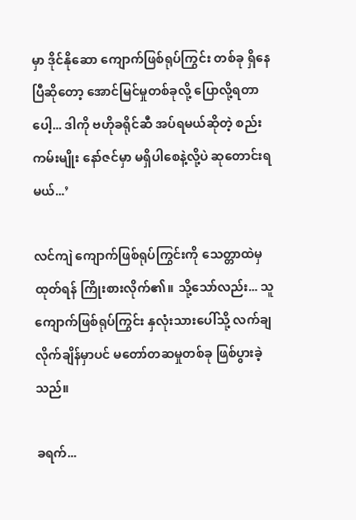မှာ ဒိုင်နိုဆော ကျောက်ဖြစ်ရုပ်ကြွင်း တစ်ခု ရှိနေပြီဆိုတော့ အောင်မြင်မှုတစ်ခုလို့ ပြောလို့ရတာပေါ့... ဒါကို ဗဟိုခရိုင်ဆီ အပ်ရမယ်ဆိုတဲ့ စည်းကမ်းမျိုး နော်ဇင်မှာ မရှိပါစေနဲ့လို့ပဲ ဆုတောင်းရမယ်...’

လင်ကျဲ ကျောက်ဖြစ်ရုပ်ကြွင်းကို သေတ္တာထဲမှ ထုတ်ရန် ကြိုးစားလိုက်၏။ သို့သော်လည်း... သူ ကျောက်ဖြစ်ရုပ်ကြွင်း နှလုံးသားပေါ်သို့ လက်ချလိုက်ချိန်မှာပင် မတော်တဆမှုတစ်ခု ဖြစ်ပွားခဲ့သည်။

ခရက်...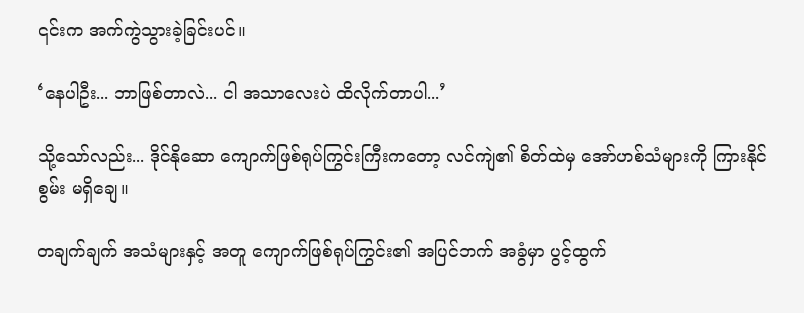၎င်းက အက်ကွဲသွားခဲ့ခြင်းပင်။

‘နေပါဦး... ဘာဖြစ်တာလဲ... ငါ အသာလေးပဲ ထိလိုက်တာပါ...’

သို့သော်လည်း... ဒိုင်နိုဆော ကျောက်ဖြစ်ရုပ်ကြွင်းကြီးကတော့ လင်ကျဲ၏ စိတ်ထဲမှ အော်ဟစ်သံများကို ကြားနိုင်စွမ်း မရှိချေ။

တချက်ချက် အသံများနှင့် အတူ ကျောက်ဖြစ်ရုပ်ကြွင်း၏ အပြင်ဘက် အခွံမှာ ပွင့်ထွက်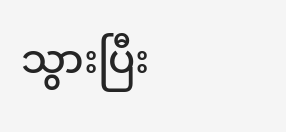သွားပြီး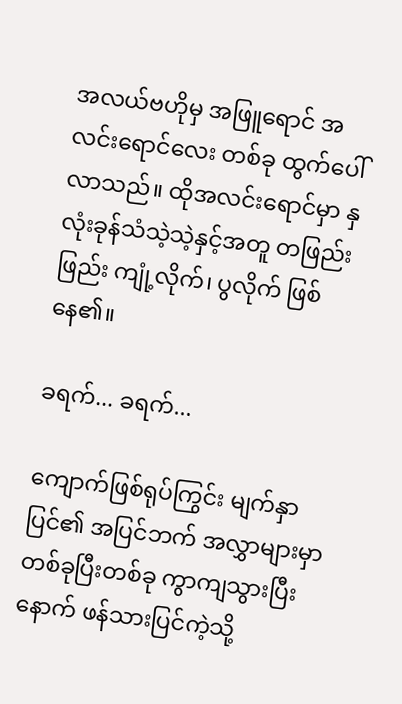အလယ်ဗဟိုမှ အဖြူရောင် အလင်းရောင်လေး တစ်ခု ထွက်ပေါ်လာသည်။ ထိုအလင်းရောင်မှာ နှလုံးခုန်သံသဲ့သဲ့နှင့်အတူ တဖြည်းဖြည်း ကျုံ့လိုက်၊ ပွလိုက် ဖြစ်နေ၏။

ခရက်... ခရက်...

ကျောက်ဖြစ်ရုပ်ကြွင်း မျက်နှာပြင်၏ အပြင်ဘက် အလွှာများမှာ တစ်ခုပြီးတစ်ခု ကွာကျသွားပြီးနောက် ဖန်သားပြင်ကဲ့သို့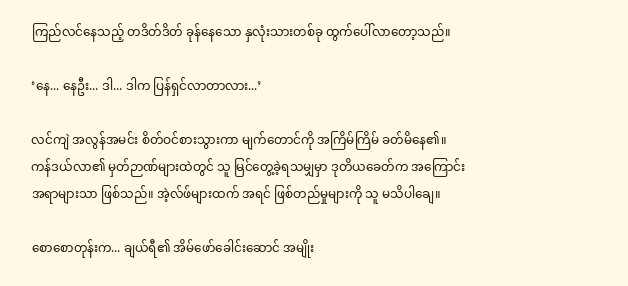ကြည်လင်နေသည့် တဒိတ်ဒိတ် ခုန်နေသော နှလုံးသားတစ်ခု ထွက်ပေါ်လာတော့သည်။

‘နေ... နေဦး... ဒါ... ဒါက ပြန်ရှင်လာတာလား...’

လင်ကျဲ အလွန်အမင်း စိတ်ဝင်စားသွားကာ မျက်တောင်ကို အကြိမ်ကြိမ် ခတ်မိနေ၏။ ကန်ဒယ်လာ၏ မှတ်ဉာဏ်များထဲတွင် သူ မြင်တွေ့ခဲ့ရသမျှမှာ ဒုတိယခေတ်က အကြောင်းအရာများသာ ဖြစ်သည်။ အဲ့လ်ဖ်များထက် အရင် ဖြစ်တည်မှုများကို သူ မသိပါချေ။

စောစောတုန်းက... ချယ်ရီ၏ အိမ်ဖော်ခေါင်းဆောင် အမျိုး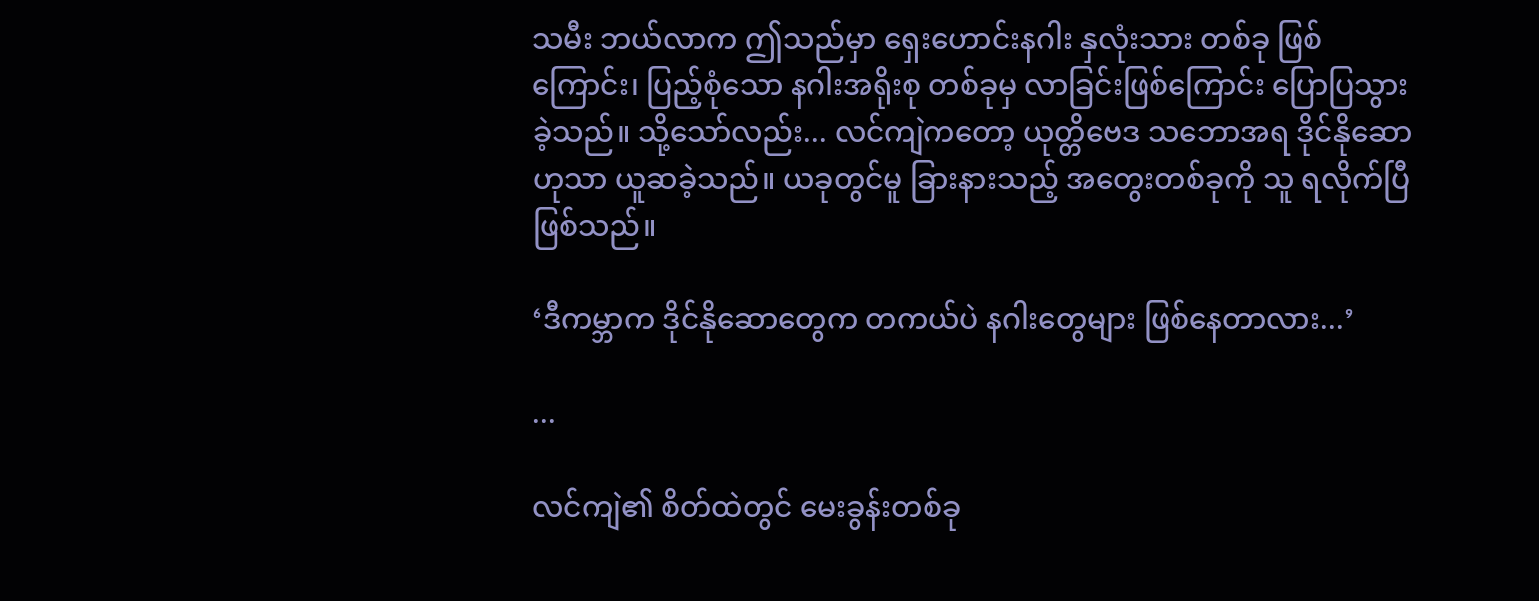သမီး ဘယ်လာက ဤသည်မှာ ရှေးဟောင်းနဂါး နှလုံးသား တစ်ခု ဖြစ်ကြောင်း၊ ပြည့်စုံသော နဂါးအရိုးစု တစ်ခုမှ လာခြင်းဖြစ်ကြောင်း ပြောပြသွားခဲ့သည်။ သို့သော်လည်း... လင်ကျဲကတော့ ယုတ္တိဗေဒ သဘောအရ ဒိုင်နိုဆော ဟုသာ ယူဆခဲ့သည်။ ယခုတွင်မူ ခြားနားသည့် အတွေးတစ်ခုကို သူ ရလိုက်ပြီ ဖြစ်သည်။

‘ဒီကမ္ဘာက ဒိုင်နိုဆောတွေက တကယ်ပဲ နဂါးတွေများ ဖြစ်နေတာလား...’

...

လင်ကျဲ၏ စိတ်ထဲတွင် မေးခွန်းတစ်ခု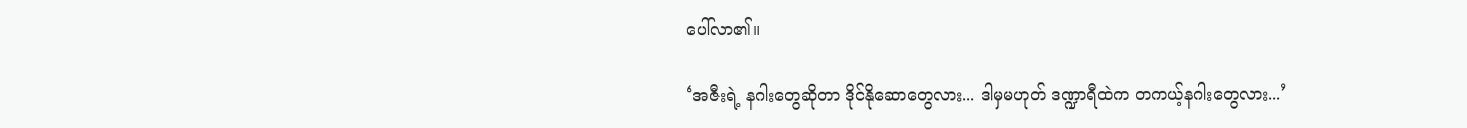ပေါ်လာ၏။

‘အဇီးရဲ့ နဂါးတွေဆိုတာ ဒိုင်နိုဆောတွေလား... ဒါမှမဟုတ် ဒဏ္ဍာရီထဲက တကယ့်နဂါးတွေလား...’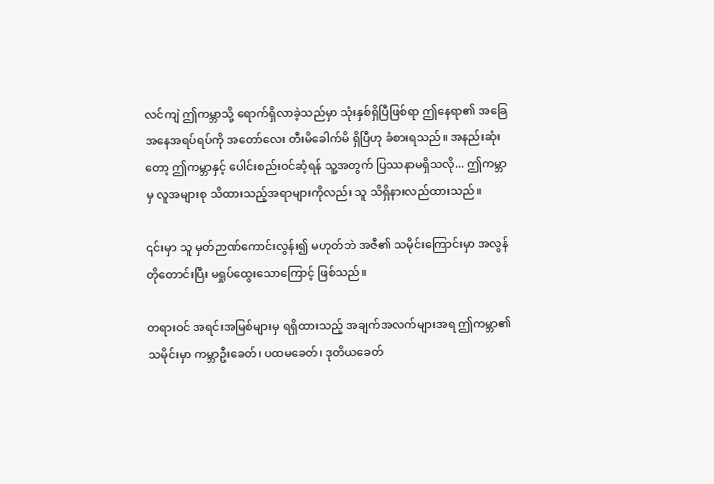လင်ကျဲ ဤကမ္ဘာသို့ ရောက်ရှိလာခဲ့သည်မှာ သုံးနှစ်ရှိပြီဖြစ်ရာ ဤနေရာ၏ အခြေအနေအရပ်ရပ်ကို အတော်လေး တီးမိခေါက်မိ ရှိပြီဟု ခံစားရသည်။ အနည်းဆုံးတော့ ဤကမ္ဘာနှင့် ပေါင်းစည်းဝင်ဆံ့ရန် သူ့အတွက် ပြဿနာမရှိသလို... ဤကမ္ဘာမှ လူအများစု သိထားသည့်အရာများကိုလည်း သူ သိရှိနားလည်ထားသည်။

၎င်းမှာ သူ မှတ်ဉာဏ်ကောင်းလွန်း၍ မဟုတ်ဘဲ အဇီ၏ သမိုင်းကြောင်းမှာ အလွန်တိုတောင်းပြီး မရှုပ်ထွေးသောကြောင့် ဖြစ်သည်။

တရားဝင် အရင်းအမြစ်များမှ ရရှိထားသည့် အချက်အလက်များအရ ဤကမ္ဘာ၏ သမိုင်းမှာ ကမ္ဘာဦးခေတ်၊ ပထမခေတ်၊ ဒုတိယခေတ်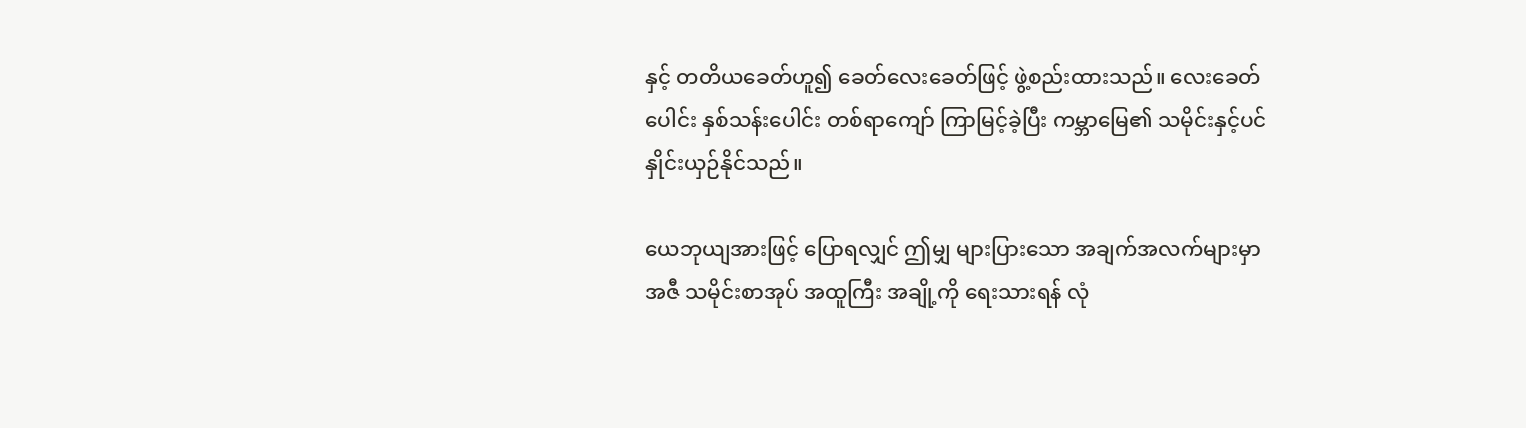နှင့် တတိယခေတ်ဟူ၍ ခေတ်လေးခေတ်ဖြင့် ဖွဲ့စည်းထားသည်။ လေးခေတ်ပေါင်း နှစ်သန်းပေါင်း တစ်ရာကျော် ကြာမြင့်ခဲ့ပြီး ကမ္ဘာမြေ၏ သမိုင်းနှင့်ပင် နှိုင်းယှဉ်နိုင်သည်။

ယေဘုယျအားဖြင့် ပြောရလျှင် ဤမျှ များပြားသော အချက်အလက်များမှာ အဇီ သမိုင်းစာအုပ် အထူကြီး အချို့ကို ရေးသားရန် လုံ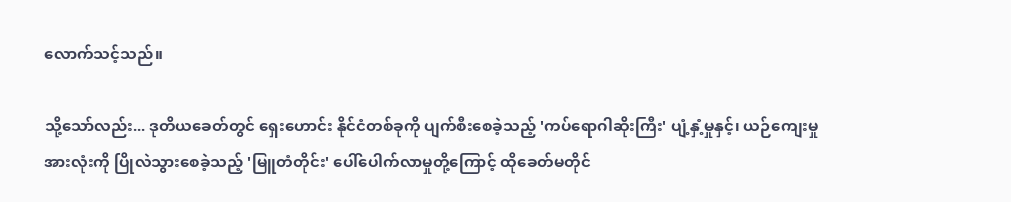လောက်သင့်သည်။

သို့သော်လည်း... ဒုတိယခေတ်တွင် ရှေးဟောင်း နိုင်ငံတစ်ခုကို ပျက်စီးစေခဲ့သည့် 'ကပ်ရောဂါဆိုးကြီး' ပျံ့နှံ့မှုနှင့်၊ ယဉ်ကျေးမှုအားလုံးကို ပြိုလဲသွားစေခဲ့သည့် 'မြူတံတိုင်း' ပေါ်ပေါက်လာမှုတို့ကြောင့် ထိုခေတ်မတိုင်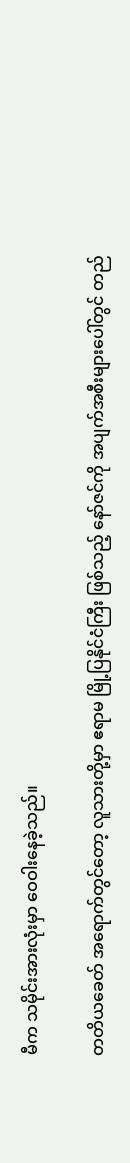မီက သမိုင်းအားလုံးမှာ ဝေဝါးနေခဲ့သည်။

တတိယခေတ် အရောက်တွင်တော့ လူသားတို့မှာ ဧရာမ မြို့ပြနိုင်ငံကြီး ဖြစ်သည့် နော်ဇင်ကို အပျက်အစီးများပေါ်တွင် တည်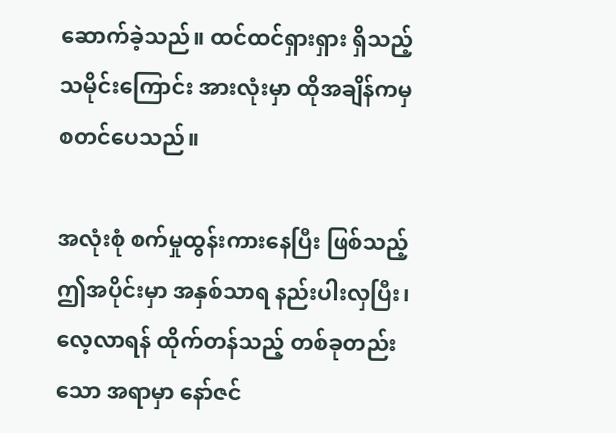ဆောက်ခဲ့သည်။ ထင်ထင်ရှားရှား ရှိသည့် သမိုင်းကြောင်း အားလုံးမှာ ထိုအချိန်ကမှ စတင်ပေသည်။

အလုံးစုံ စက်မှုထွန်းကားနေပြီး ဖြစ်သည့် ဤအပိုင်းမှာ အနှစ်သာရ နည်းပါးလှပြီး၊ လေ့လာရန် ထိုက်တန်သည့် တစ်ခုတည်းသော အရာမှာ နော်ဇင်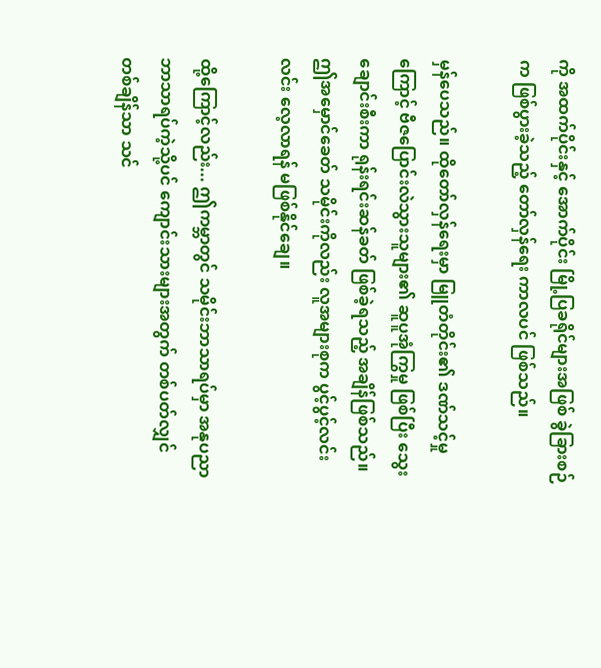ကို အထက်ပိုင်းနှင့် အောက်ပိုင်း မြို့ပြခရိုင်များအဖြစ် ခွဲခြားစဉ်က ဖြစ်ပွားခဲ့သည့် တော်လှန်ရေး ကာလပင် ဖြစ်သည်။

မှန်ပေသည်။ ထိုတော်လှန်ရေးမှာ မြူတံတိုင်း၏ ဒဏ်သင့်မှုကြောင့် ဗီဇပြောင်းလဲသွားသူများ၏ ဆူပူအုံကြွမှု ဖြစ်ပြီး သွေးချောင်းစီးကာ ရုန်းရင်းဆန်ခတ် ဖြစ်ခဲ့ရသည့် အချိန်ဖြစ်သည်။ ဤအမှောင်ခေတ် သမိုင်းကိုလည်း လူအများစုက ပွင့်ပွင့်လင်းလင်း လေ့လာရန် မဖြစ်နိုင်ချေ။

ထို့ကြောင့်လည်း... ဤကမ္ဘာတွင် သမိုင်းဘာသာရပ်မှာ အနုပညာဘာသာရပ်ကဲ့သို့ပင် ကျောင်းသားများအတွက် တစ်ပတ်လျှင် တစ်ချိန်သာ သင်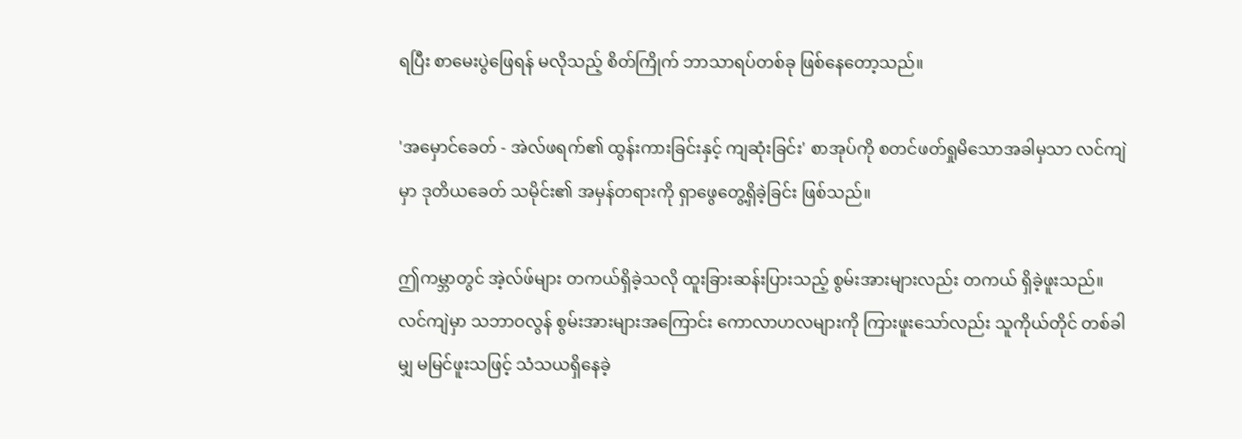ရပြီး စာမေးပွဲဖြေရန် မလိုသည့် စိတ်ကြိုက် ဘာသာရပ်တစ်ခု ဖြစ်နေတော့သည်။

'အမှောင်ခေတ် - အဲလ်ဖရက်၏ ထွန်းကားခြင်းနှင့် ကျဆုံးခြင်း' စာအုပ်ကို စတင်ဖတ်ရှုမိသောအခါမှသာ လင်ကျဲမှာ ဒုတိယခေတ် သမိုင်း၏ အမှန်တရားကို ရှာဖွေတွေ့ရှိခဲ့ခြင်း ဖြစ်သည်။

ဤကမ္ဘာတွင် အဲ့လ်ဖ်များ တကယ်ရှိခဲ့သလို ထူးခြားဆန်းပြားသည့် စွမ်းအားများလည်း တကယ် ရှိခဲ့ဖူးသည်။ လင်ကျဲမှာ သဘာဝလွန် စွမ်းအားများအကြောင်း ကောလာဟလများကို ကြားဖူးသော်လည်း သူကိုယ်တိုင် တစ်ခါမျှ မမြင်ဖူးသဖြင့် သံသယရှိနေခဲ့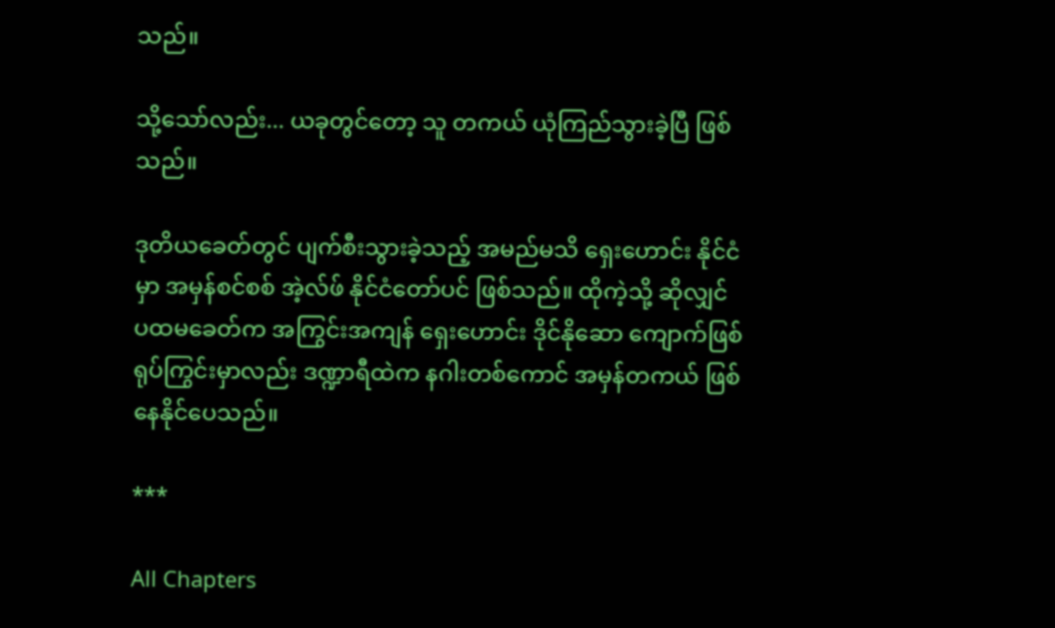သည်။

သို့သော်လည်း... ယခုတွင်တော့ သူ တကယ် ယုံကြည်သွားခဲ့ပြီ ဖြစ်သည်။

ဒုတိယခေတ်တွင် ပျက်စီးသွားခဲ့သည့် အမည်မသိ ရှေးဟောင်း နိုင်ငံမှာ အမှန်စင်စစ် အဲ့လ်ဖ် နိုင်ငံတော်ပင် ဖြစ်သည်။ ထိုကဲ့သို့ ဆိုလျှင် ပထမခေတ်က အကြွင်းအကျန် ရှေးဟောင်း ဒိုင်နိုဆော ကျောက်ဖြစ်ရုပ်ကြွင်းမှာလည်း ဒဏ္ဍာရီထဲက နဂါးတစ်ကောင် အမှန်တကယ် ဖြစ်နေနိုင်ပေသည်။

***

All Chapters